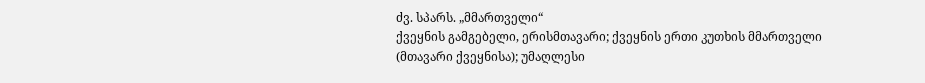ძვ. სპარს. „მმართველი“
ქვეყნის გამგებელი, ერისმთავარი; ქვეყნის ერთი კუთხის მმართველი (მთავარი ქვეყნისა); უმაღლესი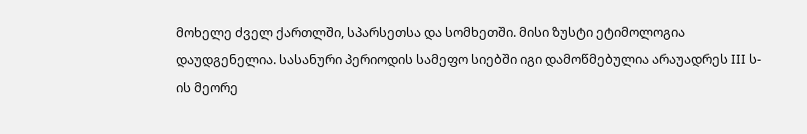მოხელე ძველ ქართლში, სპარსეთსა და სომხეთში. მისი ზუსტი ეტიმოლოგია დაუდგენელია. სასანური პერიოდის სამეფო სიებში იგი დამოწმებულია არაუადრეს III ს-ის მეორე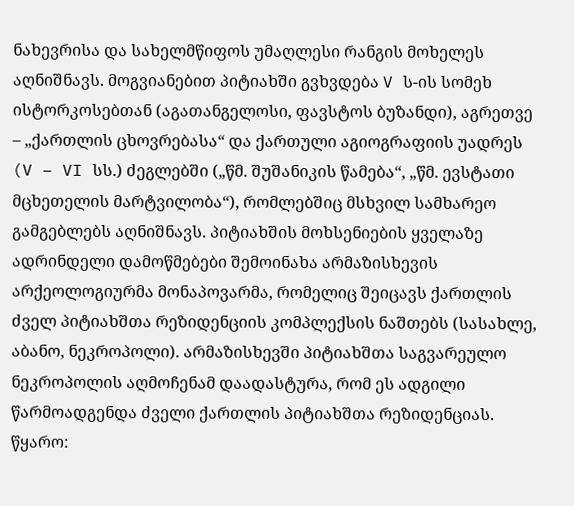ნახევრისა და სახელმწიფოს უმაღლესი რანგის მოხელეს აღნიშნავს. მოგვიანებით პიტიახში გვხვდება V ს-ის სომეხ ისტორკოსებთან (აგათანგელოსი, ფავსტოს ბუზანდი), აგრეთვე – „ქართლის ცხოვრებასა“ და ქართული აგიოგრაფიის უადრეს (V – VI სს.) ძეგლებში („წმ. შუშანიკის წამება“, „წმ. ევსტათი მცხეთელის მარტვილობა“), რომლებშიც მსხვილ სამხარეო გამგებლებს აღნიშნავს. პიტიახშის მოხსენიების ყველაზე ადრინდელი დამოწმებები შემოინახა არმაზისხევის არქეოლოგიურმა მონაპოვარმა, რომელიც შეიცავს ქართლის ძველ პიტიახშთა რეზიდენციის კომპლექსის ნაშთებს (სასახლე, აბანო, ნეკროპოლი). არმაზისხევში პიტიახშთა საგვარეულო ნეკროპოლის აღმოჩენამ დაადასტურა, რომ ეს ადგილი წარმოადგენდა ძველი ქართლის პიტიახშთა რეზიდენციას.
წყარო: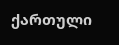ქართული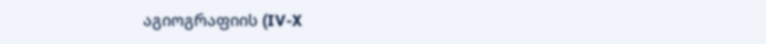აგიოგრაფიის (IV-X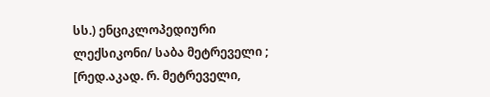სს.) ენციკლოპედიური ლექსიკონი/ საბა მეტრეველი ; [რედ.აკად. რ. მეტრეველი,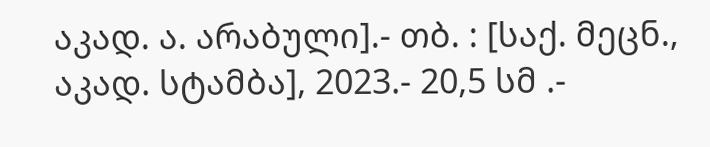აკად. ა. არაბული].- თბ. : [საქ. მეცნ., აკად. სტამბა], 2023.- 20,5 სმ .-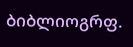ბიბლიოგრფ.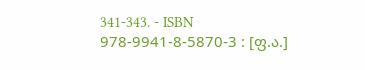341-343. - ISBN 978-9941-8-5870-3 : [ფ.ა.]